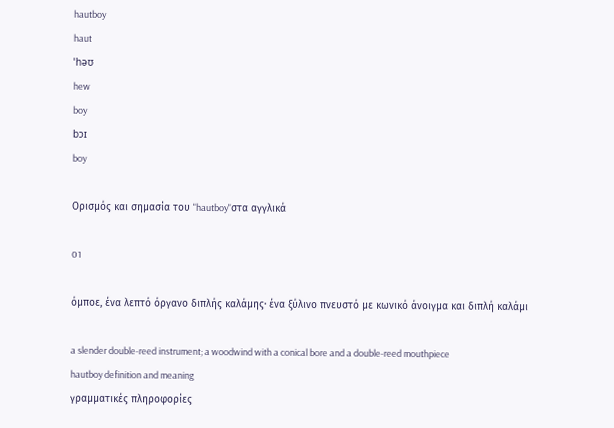hautboy
haut
ˈhəʊ
hew
boy
bɔɪ
boy

Ορισμός και σημασία του "hautboy"στα αγγλικά

01

όμποε, ένα λεπτό όργανο διπλής καλάμης· ένα ξύλινο πνευστό με κωνικό άνοιγμα και διπλή καλάμι

a slender double-reed instrument; a woodwind with a conical bore and a double-reed mouthpiece
hautboy definition and meaning
γραμματικές πληροφορίες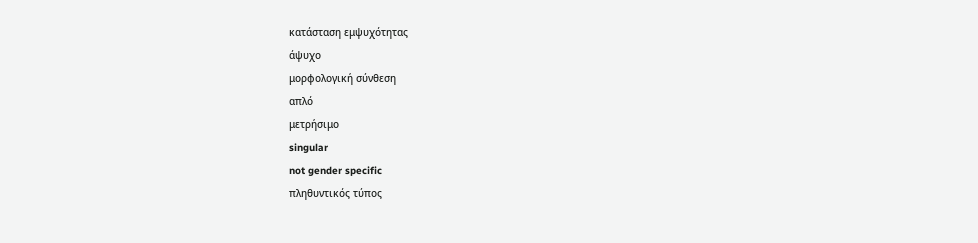κατάσταση εμψυχότητας
άψυχο
μορφολογική σύνθεση
απλό
μετρήσιμο
singular
not gender specific
πληθυντικός τύπος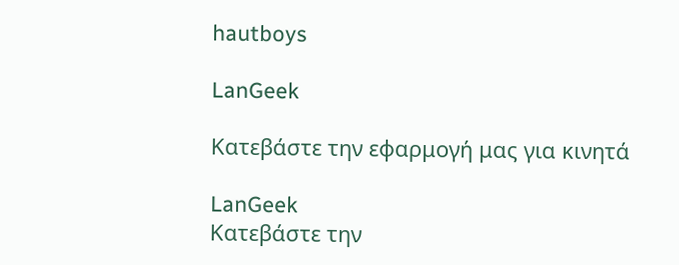hautboys

LanGeek

Κατεβάστε την εφαρμογή μας για κινητά

LanGeek
Κατεβάστε την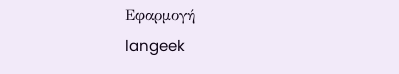Εφαρμογή
langeek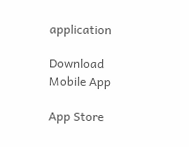application

Download Mobile App

App Store